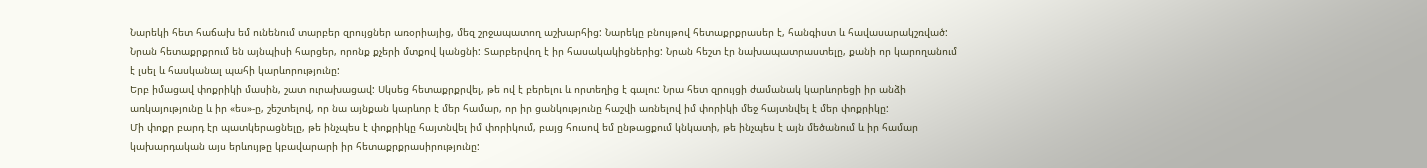Նարեկի հետ հաճախ եմ ունենում տարբեր զրույցներ առօրիայից, մեզ շրջապատող աշխարհից: Նարեկը բնույթով հետաքրքրասեր է, հանգիստ և հավասարակշռված: Նրան հետաքրքրում են այնպիսի հարցեր, որոնք քչերի մտքով կանցնի: Տարբերվող է իր հասակակիցներից: Նրան հեշտ էր նախապատրաստելը, քանի որ կարողանում է լսել և հասկանալ պահի կարևորությունը:
Երբ իմացավ փոքրիկի մասին, շատ ուրախացավ: Սկսեց հետաքրքրվել, թե ով է բերելու և որտեղից է գալու: Նրա հետ զրույցի ժամանակ կարևորեցի իր անձի առկայությունը և իր «ես»-ը, շեշտելով, որ նա այնքան կարևոր է մեր համար, որ իր ցանկությունը հաշվի առնելով իմ փորիկի մեջ հայտնվել է մեր փոքրիկը:
Մի փոքր բարդ էր պատկերացնելը, թե ինչպես է փոքրիկը հայտնվել իմ փորիկում, բայց հուսով եմ ընթացքում կնկատի, թե ինչպես է այն մեծանում և իր համար կախարդական այս երևույթը կբավարարի իր հետաքրքրասիրությունը: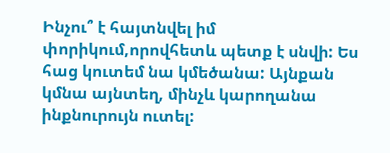Ինչու՞ է հայտնվել իմ փորիկում,որովհետև պետք է սնվի: Ես հաց կուտեմ նա կմեծանա: Այնքան կմնա այնտեղ, մինչև կարողանա ինքնուրույն ուտել: